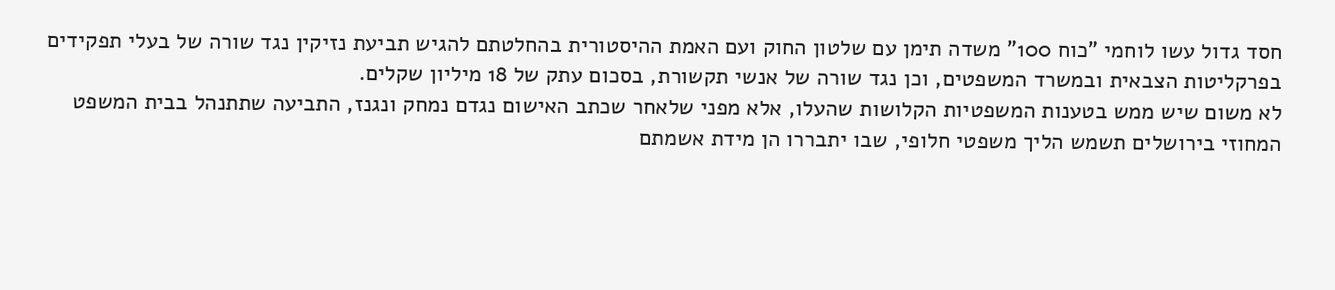חסד גדול עשו לוחמי "כוח 100" משדה תימן עם שלטון החוק ועם האמת ההיסטורית בהחלטתם להגיש תביעת נזיקין נגד שורה של בעלי תפקידים בפרקליטות הצבאית ובמשרד המשפטים, וכן נגד שורה של אנשי תקשורת, בסכום עתק של 18 מיליון שקלים.
לא משום שיש ממש בטענות המשפטיות הקלושות שהעלו, אלא מפני שלאחר שכתב האישום נגדם נמחק ונגנז, התביעה שתתנהל בבית המשפט המחוזי בירושלים תשמש הליך משפטי חלופי, שבו יתבררו הן מידת אשמתם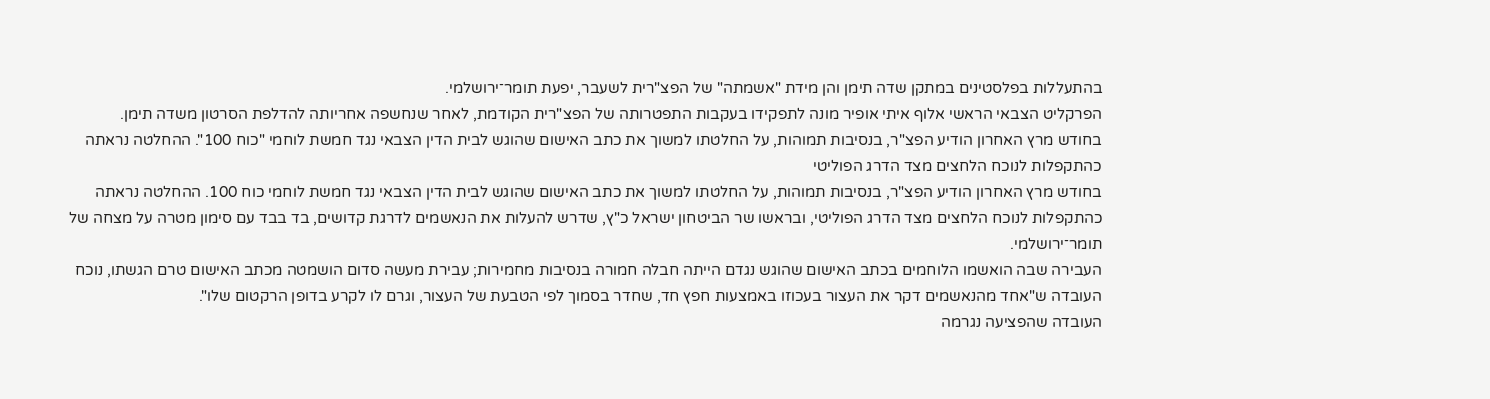בהתעללות בפלסטינים במתקן שדה תימן והן מידת "אשמתה" של הפצ"רית לשעבר, יפעת תומר־ירושלמי.
הפרקליט הצבאי הראשי אלוף איתי אופיר מונה לתפקידו בעקבות התפטרותה של הפצ"רית הקודמת, לאחר שנחשפה אחריותה להדלפת הסרטון משדה תימן.
בחודש מרץ האחרון הודיע הפצ"ר, בנסיבות תמוהות, על החלטתו למשוך את כתב האישום שהוגש לבית הדין הצבאי נגד חמשת לוחמי "כוח 100". ההחלטה נראתה כהתקפלות לנוכח הלחצים מצד הדרג הפוליטי
בחודש מרץ האחרון הודיע הפצ"ר, בנסיבות תמוהות, על החלטתו למשוך את כתב האישום שהוגש לבית הדין הצבאי נגד חמשת לוחמי כוח 100. ההחלטה נראתה כהתקפלות לנוכח הלחצים מצד הדרג הפוליטי, ובראשו שר הביטחון ישראל כ"ץ, שדרש להעלות את הנאשמים לדרגת קדושים, בד בבד עם סימון מטרה על מצחה של תומר־ירושלמי.
העבירה שבה הואשמו הלוחמים בכתב האישום שהוגש נגדם הייתה חבלה חמורה בנסיבות מחמירות; עבירת מעשה סדום הושמטה מכתב האישום טרם הגשתו, נוכח העובדה ש"אחד מהנאשמים דקר את העצור בעכוזו באמצעות חפץ חד, שחדר בסמוך לפי הטבעת של העצור, וגרם לו לקרע בדופן הרקטום שלו".
העובדה שהפציעה נגרמה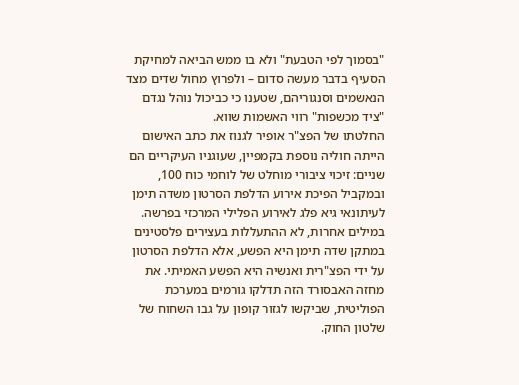"בסמוך לפי הטבעת" ולא בו ממש הביאה למחיקת הסעיף בדבר מעשה סדום – ולפרוץ מחול שדים מצד הנאשמים וסנגוריהם, שטענו כי כביכול נוהל נגדם "ציד מכשפות" רווי האשמות שווא.
החלטתו של הפצ"ר אופיר לגנוז את כתב האישום הייתה חוליה נוספת בקמפיין, שעוגניו העיקריים הם שניים: זיכוי ציבורי מוחלט של לוחמי כוח 100, ובמקביל הפיכת אירוע הדלפת הסרטון משדה תימן לעיתונאי גיא פלג לאירוע הפלילי המרכזי בפרשה.
במילים אחרות, לא ההתעללות בעצירים פלסטינים במתקן שדה תימן היא הפשע, אלא הדלפת הסרטון על ידי הפצ"רית ואנשיה היא הפשע האמיתי. את מחזה האבסורד הזה תדלקו גורמים במערכת הפוליטית, שביקשו לגזור קופון על גבו השחוח של שלטון החוק.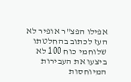אפילו הפצ"ר אופיר לא העז לכתוב בהחלטתו שלוחמי כוח 100 לא ביצעו את העבירות המיוחסות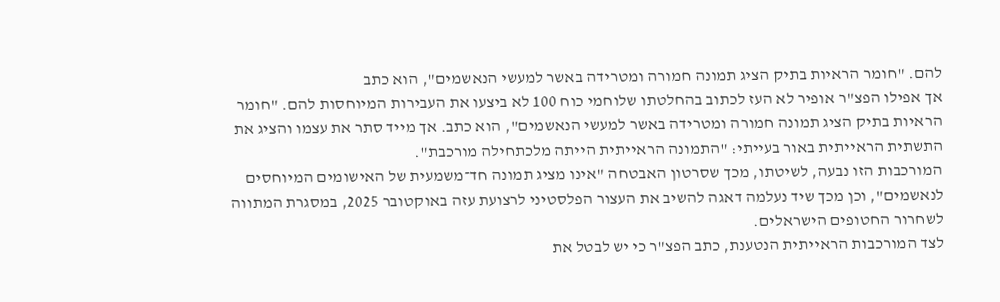להם. "חומר הראיות בתיק הציג תמונה חמורה ומטרידה באשר למעשי הנאשמים", הוא כתב
אך אפילו הפצ"ר אופיר לא העז לכתוב בהחלטתו שלוחמי כוח 100 לא ביצעו את העבירות המיוחסות להם. "חומר הראיות בתיק הציג תמונה חמורה ומטרידה באשר למעשי הנאשמים", הוא כתב. אך מייד סתר את עצמו והציג את התשתית הראייתית באור בעייתי: "התמונה הראייתית הייתה מלכתחילה מורכבת".
המורכבות הזו נבעה, לשיטתו, מכך שסרטון האבטחה "אינו מציג תמונה חד־משמעית של האישומים המיוחסים לנאשמים", וכן מכך שיד נעלמה דאגה להשיב את העצור הפלסטיני לרצועת עזה באוקטובר 2025, במסגרת המתווה לשחרור החטופים הישראלים.
לצד המורכבות הראייתית הנטענת, כתב הפצ"ר כי יש לבטל את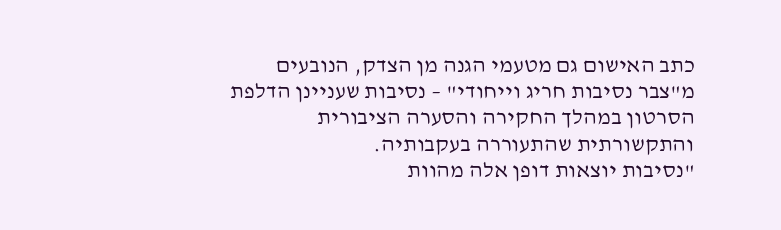כתב האישום גם מטעמי הגנה מן הצדק, הנובעים מ"צבר נסיבות חריג וייחודי" – נסיבות שעניינן הדלפת הסרטון במהלך החקירה והסערה הציבורית והתקשורתית שהתעוררה בעקבותיה.
"נסיבות יוצאות דופן אלה מהוות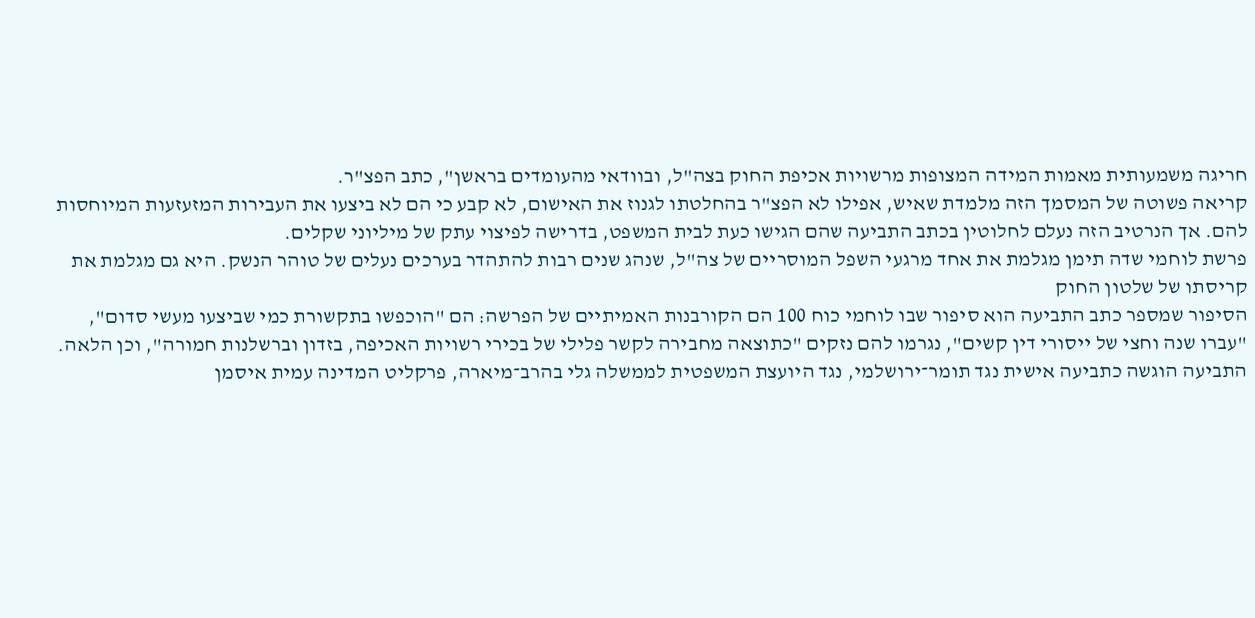חריגה משמעותית מאמות המידה המצופות מרשויות אכיפת החוק בצה"ל, ובוודאי מהעומדים בראשן", כתב הפצ"ר.
קריאה פשוטה של המסמך הזה מלמדת שאיש, אפילו לא הפצ"ר בהחלטתו לגנוז את האישום, לא קבע כי הם לא ביצעו את העבירות המזעזעות המיוחסות להם. אך הנרטיב הזה נעלם לחלוטין בכתב התביעה שהם הגישו כעת לבית המשפט, בדרישה לפיצוי עתק של מיליוני שקלים.
פרשת לוחמי שדה תימן מגלמת את אחד מרגעי השפל המוסריים של צה"ל, שנהג שנים רבות להתהדר בערכים נעלים של טוהר הנשק. היא גם מגלמת את קריסתו של שלטון החוק
הסיפור שמספר כתב התביעה הוא סיפור שבו לוחמי כוח 100 הם הקורבנות האמיתיים של הפרשה: הם "הוכפשו בתקשורת כמי שביצעו מעשי סדום", "עברו שנה וחצי של ייסורי דין קשים", נגרמו להם נזקים "כתוצאה מחבירה לקשר פלילי של בכירי רשויות האכיפה, בזדון וברשלנות חמורה", וכן הלאה.
התביעה הוגשה כתביעה אישית נגד תומר־ירושלמי, נגד היועצת המשפטית לממשלה גלי בהרב־מיארה, פרקליט המדינה עמית איסמן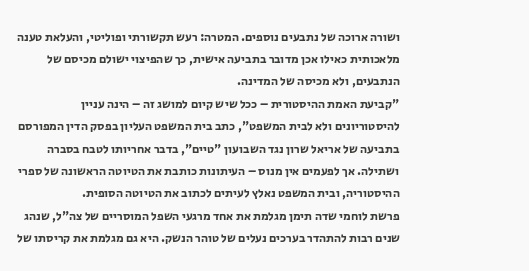ושורה ארוכה של נתבעים נוספים. המטרה: רעש תקשורתי ופוליטי, והעלאת טענה מלאכותית כאילו אכן מדובר בתביעה אישית, כך שהפיצוי ישולם מכיסם של הנתבעים, ולא מכיסה של המדינה.
"קביעת האמת ההיסטורית – ככל שיש קיום למושג זה – הינה עניין להיסטוריונים ולא לבית המשפט", כתב בית המשפט העליון בפסק הדין המפורסם בתביעה של אריאל שרון נגד השבועון "טיים", בדבר אחריותו לטבח בסברה ושתילה. אך לפעמים אין מנוס – העיתונות כותבת את הטיוטה הראשונה של ספרי ההיסטוריה, ובית המשפט נאלץ לעיתים לכתוב את הטיוטה הסופית.
פרשת לוחמי שדה תימן מגלמת את אחד מרגעי השפל המוסריים של צה"ל, שנהג שנים רבות להתהדר בערכים נעלים של טוהר הנשק. היא גם מגלמת את קריסתו של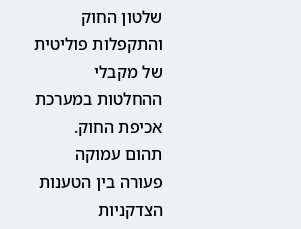שלטון החוק והתקפלות פוליטית של מקבלי ההחלטות במערכת אכיפת החוק.
תהום עמוקה פעורה בין הטענות הצדקניות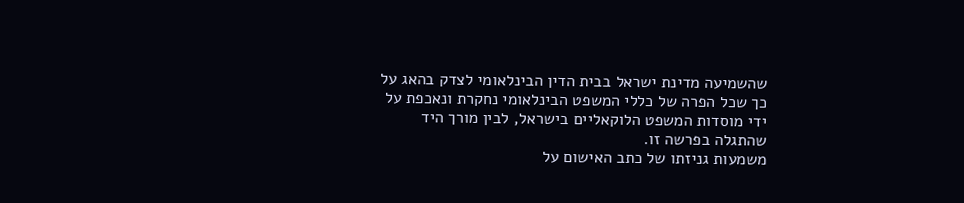שהשמיעה מדינת ישראל בבית הדין הבינלאומי לצדק בהאג על כך שכל הפרה של כללי המשפט הבינלאומי נחקרת ונאכפת על ידי מוסדות המשפט הלוקאליים בישראל, לבין מורך היד שהתגלה בפרשה זו.
משמעות גניזתו של כתב האישום על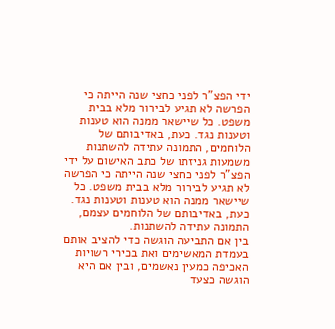ידי הפצ"ר לפני כחצי שנה הייתה כי הפרשה לא תגיע לבירור מלא בבית משפט. כל שיישאר ממנה הוא טענות וטענות נגד. כעת, באדיבותם של הלוחמים, התמונה עתידה להשתנות
משמעות גניזתו של כתב האישום על ידי הפצ"ר לפני כחצי שנה הייתה כי הפרשה לא תגיע לבירור מלא בבית משפט. כל שיישאר ממנה הוא טענות וטענות נגד. כעת, באדיבותם של הלוחמים עצמם, התמונה עתידה להשתנות.
בין אם התביעה הוגשה כדי להציב אותם בעמדת המאשימים ואת בכירי רשויות האכיפה כמעין נאשמים, ובין אם היא הוגשה כצעד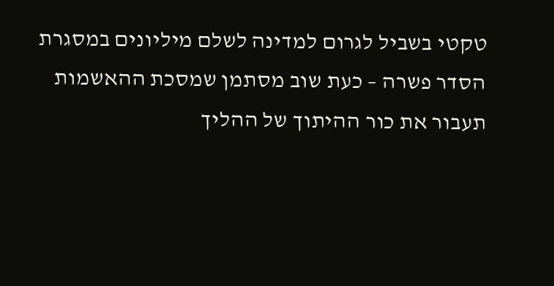טקטי בשביל לגרום למדינה לשלם מיליונים במסגרת הסדר פשרה – כעת שוב מסתמן שמסכת ההאשמות תעבור את כור ההיתוך של ההליך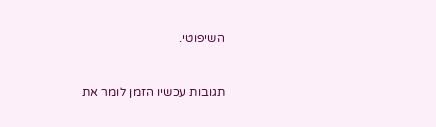השיפוטי.


תגובות עכשיו הזמן לומר את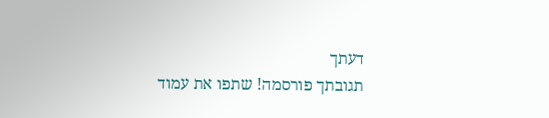דעתך
תגובתך פורסמה! שתפו את עמוד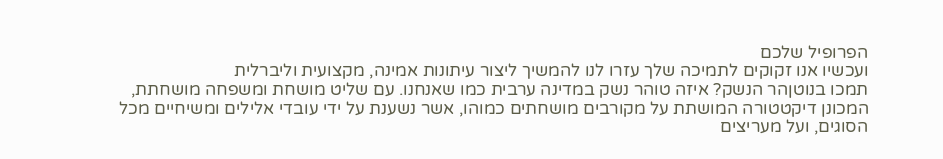הפרופיל שלכם
ועכשיו אנו זקוקים לתמיכה שלך עזרו לנו להמשיך ליצור עיתונות אמינה, מקצועית וליברלית
תמכו בנוטןהר הנשק? איזה טוהר נשק במדינה ערבית כמו שאנחנו. עם שליט מושחת ומשפחה מושחתת, המכונן דיקטטורה המושתת על מקורבים מושחתים כמוהו, אשר נשענת על ידי עובדי אלילים ומשיחיים מכל הסוגים, ועל מעריצים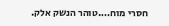חסרי מוח….טוהר הנשק אלק.